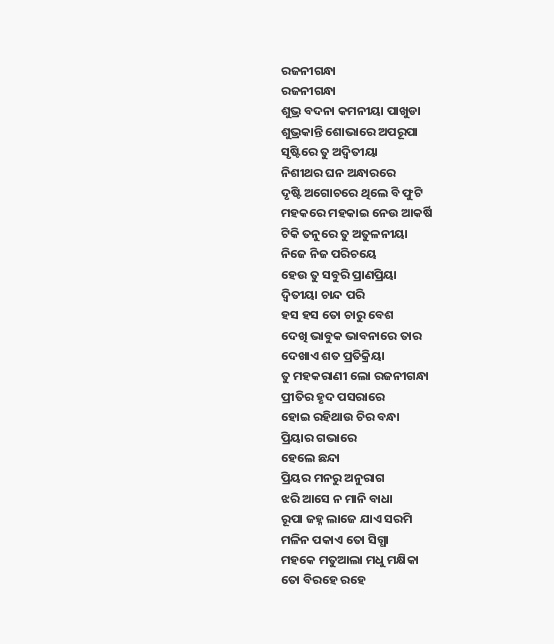ରଜନୀଗନ୍ଧା
ରଜନୀଗନ୍ଧା
ଶୁଭ୍ର ବଦନା କମନୀୟା ପାଖୁଡା
ଶୁଭ୍ରକାନ୍ତି ଶୋଭାରେ ଅପରୂପା
ସୃଷ୍ଟିରେ ତୁ ଅଦ୍ବିତୀୟା
ନିଶୀଥର ଘନ ଅନ୍ଧାରରେ
ଦୃଷ୍ଟି ଅଗୋଚରେ ଥିଲେ ବି ଫୁଟି
ମହକରେ ମହକାଇ ନେଉ ଆକର୍ଷି
ଟିକି ତନୁରେ ତୁ ଅତୁଳନୀୟା
ନିଜେ ନିଜ ପରିଚୟେ
ହେଉ ତୁ ସବୁରି ପ୍ରାଣପ୍ରିୟା
ଦ୍ବିତୀୟା ଚାନ୍ଦ ପରି
ହସ ହସ ତୋ ଚାରୁ ବେଶ
ଦେଖି ଭାବୁକ ଭାବନାରେ ତାର
ଦେଖାଏ ଶତ ପ୍ରତିକ୍ରିୟା
ତୁ ମହକରାଣୀ ଲୋ ରଜନୀଗନ୍ଧା
ପ୍ରୀତିର ହୃଦ ପସରାରେ
ହୋଇ ରହିଥାଉ ଚିର ବନ୍ଧା
ପ୍ରିୟାର ଗଭାରେ
ହେଲେ ଛନ୍ଦା
ପ୍ରିୟର ମନରୁ ଅନୁରାଗ
ଝରି ଆସେ ନ ମାନି ବାଧା
ରୂପା ଜହ୍ନ ଲାଜେ ଯାଏ ସରମି
ମଳିନ ପକାଏ ତୋ ସିଗ୍ଧା
ମହକେ ମତୁଆଲା ମଧୁ ମକ୍ଷିକା
ତୋ ବିରହେ ରହେ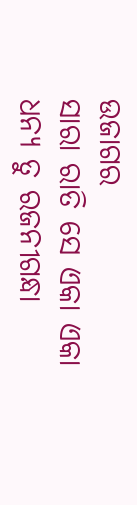ଉଜାଗର
ସାରା ରାତି ସେ ଏକା ଏକା
ଧନ୍ୟ ତୁ ରଜନୀଗନ୍ଧା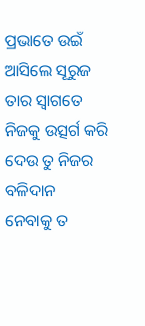ପ୍ରଭାତେ ଉଇଁ ଆସିଲେ ସୂରୁଜ
ତାର ସ୍ବାଗତେ ନିଜକୁ ଉତ୍ସର୍ଗ କରି
ଦେଉ ତୁ ନିଜର ବଳିଦାନ
ନେବାକୁ ତ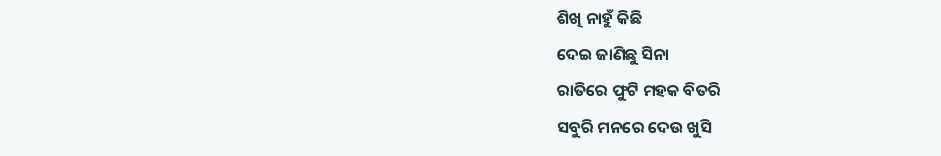ଶିଖି ନାହୁଁ କିଛି
ଦେଇ ଜାଣିଛୁ ସିନା
ରାତିରେ ଫୁଟି ମହକ ବିତରି
ସବୁରି ମନରେ ଦେଉ ଖୁସି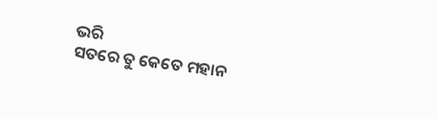ଭରି
ସତରେ ତୁ କେତେ ମହାନ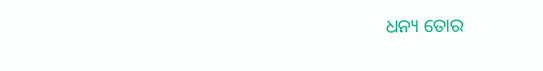ଧନ୍ୟ ତୋର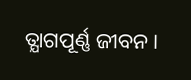ତ୍ଯାଗପୂର୍ଣ୍ଣ ଜୀବନ।